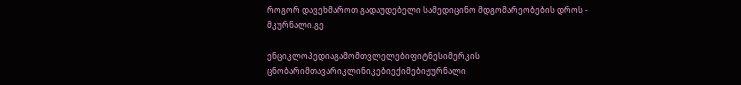როგორ დავეხმაროთ გადაუდებელი სამედიცინო მდგომარეობების დროს - მკურნალი.გე

ენციკლოპედიაგამომთვლელებიფიტნესიმერკის ცნობარიმთავარიკლინიკებიექიმებიჟურნალი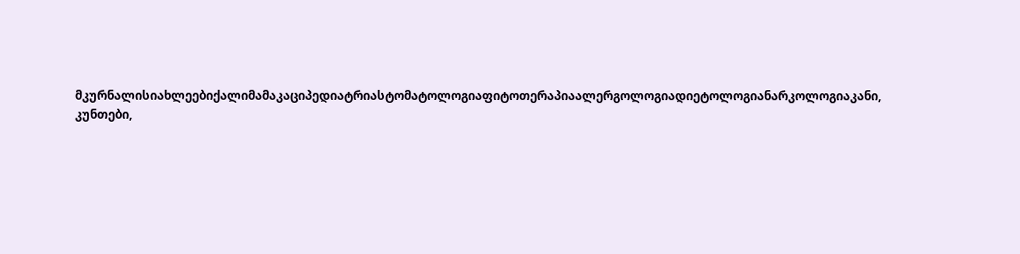მკურნალისიახლეებიქალიმამაკაციპედიატრიასტომატოლოგიაფიტოთერაპიაალერგოლოგიადიეტოლოგიანარკოლოგიაკანი, კუნთები,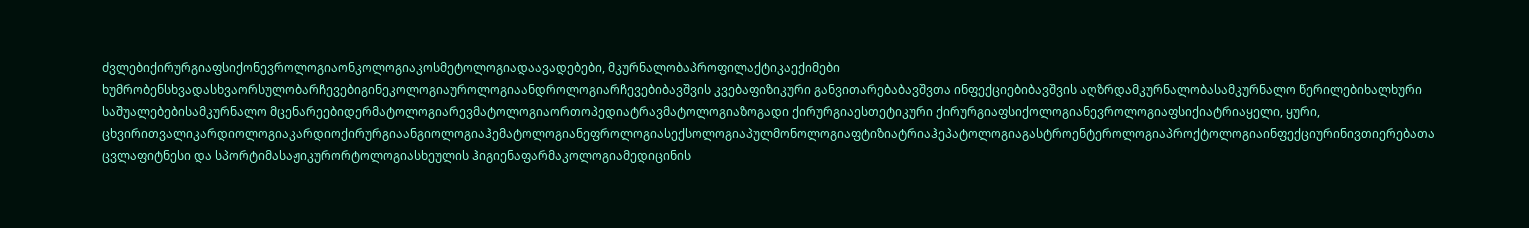ძვლებიქირურგიაფსიქონევროლოგიაონკოლოგიაკოსმეტოლოგიადაავადებები, მკურნალობაპროფილაქტიკაექიმები ხუმრობენსხვადასხვაორსულობარჩევებიგინეკოლოგიაუროლოგიაანდროლოგიარჩევებიბავშვის კვებაფიზიკური განვითარებაბავშვთა ინფექციებიბავშვის აღზრდამკურნალობასამკურნალო წერილებიხალხური საშუალებებისამკურნალო მცენარეებიდერმატოლოგიარევმატოლოგიაორთოპედიატრავმატოლოგიაზოგადი ქირურგიაესთეტიკური ქირურგიაფსიქოლოგიანევროლოგიაფსიქიატრიაყელი, ყური, ცხვირითვალიკარდიოლოგიაკარდიოქირურგიაანგიოლოგიაჰემატოლოგიანეფროლოგიასექსოლოგიაპულმონოლოგიაფტიზიატრიაჰეპატოლოგიაგასტროენტეროლოგიაპროქტოლოგიაინფექციურინივთიერებათა ცვლაფიტნესი და სპორტიმასაჟიკურორტოლოგიასხეულის ჰიგიენაფარმაკოლოგიამედიცინის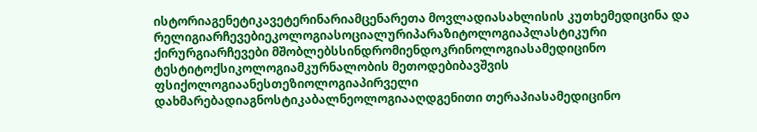ისტორიაგენეტიკავეტერინარიამცენარეთა მოვლადიასახლისის კუთხემედიცინა და რელიგიარჩევებიეკოლოგიასოციალურიპარაზიტოლოგიაპლასტიკური ქირურგიარჩევები მშობლებსსინდრომიენდოკრინოლოგიასამედიცინო ტესტიტოქსიკოლოგიამკურნალობის მეთოდებიბავშვის ფსიქოლოგიაანესთეზიოლოგიაპირველი დახმარებადიაგნოსტიკაბალნეოლოგიააღდგენითი თერაპიასამედიცინო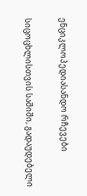ენციკლოპედიასანდო რჩევები

სიცოცხლისთვის საშიში, გადაუდებელი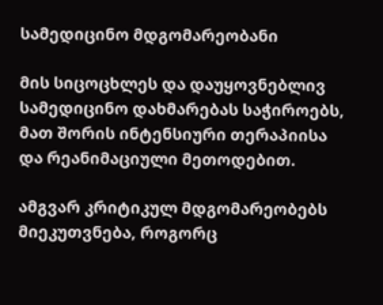სამედიცინო მდგომარეობანი

მის სიცოცხლეს და დაუყოვნებლივ სამედიცინო დახმარებას საჭიროებს, მათ შორის ინტენსიური თერაპიისა და რეანიმაციული მეთოდებით.

ამგვარ კრიტიკულ მდგომარეობებს მიეკუთვნება, როგორც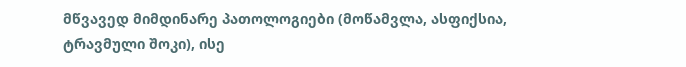მწვავედ მიმდინარე პათოლოგიები (მოწამვლა, ასფიქსია, ტრავმული შოკი), ისე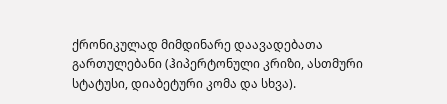ქრონიკულად მიმდინარე დაავადებათა გართულებანი (ჰიპერტონული კრიზი, ასთმური სტატუსი, დიაბეტური კომა და სხვა).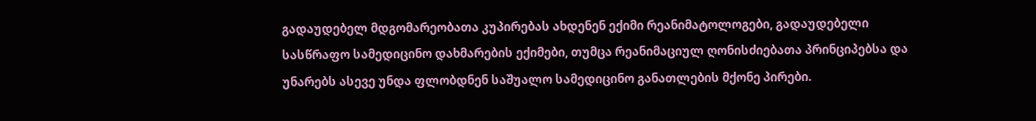გადაუდებელ მდგომარეობათა კუპირებას ახდენენ ექიმი რეანიმატოლოგები, გადაუდებელი სასწრაფო სამედიცინო დახმარების ექიმები, თუმცა რეანიმაციულ ღონისძიებათა პრინციპებსა და უნარებს ასევე უნდა ფლობდნენ საშუალო სამედიცინო განათლების მქონე პირები.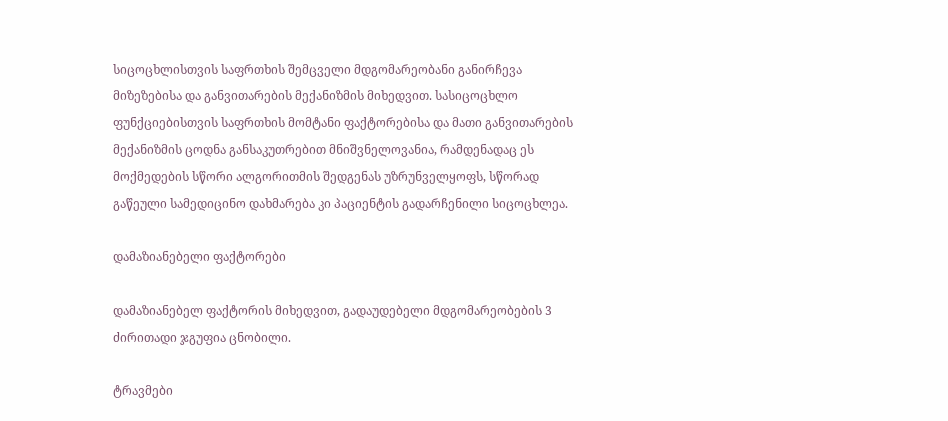სიცოცხლისთვის საფრთხის შემცველი მდგომარეობანი განირჩევა მიზეზებისა და განვითარების მექანიზმის მიხედვით. სასიცოცხლო ფუნქციებისთვის საფრთხის მომტანი ფაქტორებისა და მათი განვითარების მექანიზმის ცოდნა განსაკუთრებით მნიშვნელოვანია, რამდენადაც ეს მოქმედების სწორი ალგორითმის შედგენას უზრუნველყოფს, სწორად გაწეული სამედიცინო დახმარება კი პაციენტის გადარჩენილი სიცოცხლეა.

დამაზიანებელი ფაქტორები

დამაზიანებელ ფაქტორის მიხედვით, გადაუდებელი მდგომარეობების 3 ძირითადი ჯგუფია ცნობილი.

ტრავმები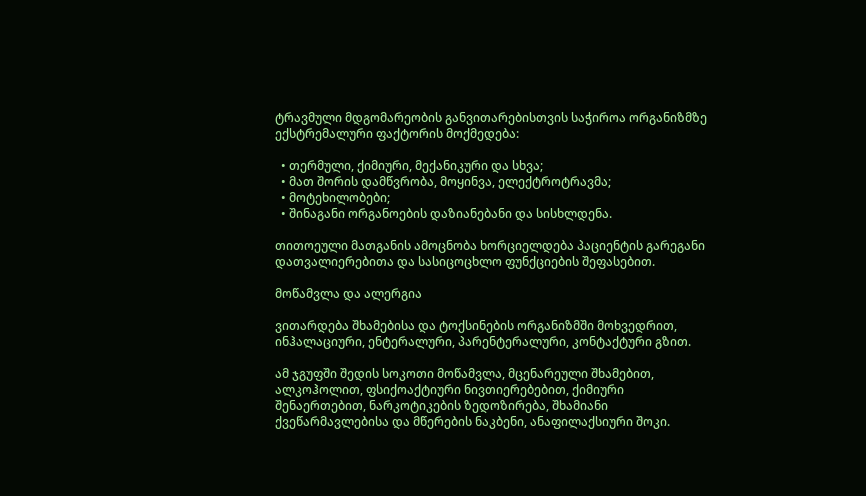ტრავმული მდგომარეობის განვითარებისთვის საჭიროა ორგანიზმზე ექსტრემალური ფაქტორის მოქმედება:

  • თერმული, ქიმიური, მექანიკური და სხვა;
  • მათ შორის დამწვრობა, მოყინვა, ელექტროტრავმა;
  • მოტეხილობები;
  • შინაგანი ორგანოების დაზიანებანი და სისხლდენა.

თითოეული მათგანის ამოცნობა ხორციელდება პაციენტის გარეგანი დათვალიერებითა და სასიცოცხლო ფუნქციების შეფასებით.

მოწამვლა და ალერგია

ვითარდება შხამებისა და ტოქსინების ორგანიზმში მოხვედრით, ინჰალაციური, ენტერალური, პარენტერალური, კონტაქტური გზით.

ამ ჯგუფში შედის სოკოთი მოწამვლა, მცენარეული შხამებით, ალკოჰოლით, ფსიქოაქტიური ნივთიერებებით, ქიმიური შენაერთებით, ნარკოტიკების ზედოზირება, შხამიანი ქვეწარმავლებისა და მწერების ნაკბენი, ანაფილაქსიური შოკი.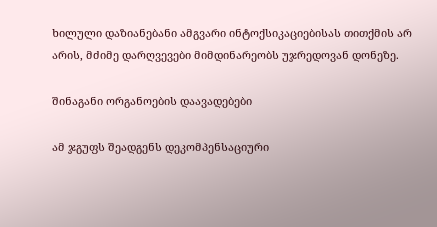ხილული დაზიანებანი ამგვარი ინტოქსიკაციებისას თითქმის არ არის, მძიმე დარღვევები მიმდინარეობს უჯრედოვან დონეზე.

შინაგანი ორგანოების დაავადებები

ამ ჯგუფს შეადგენს დეკომპენსაციური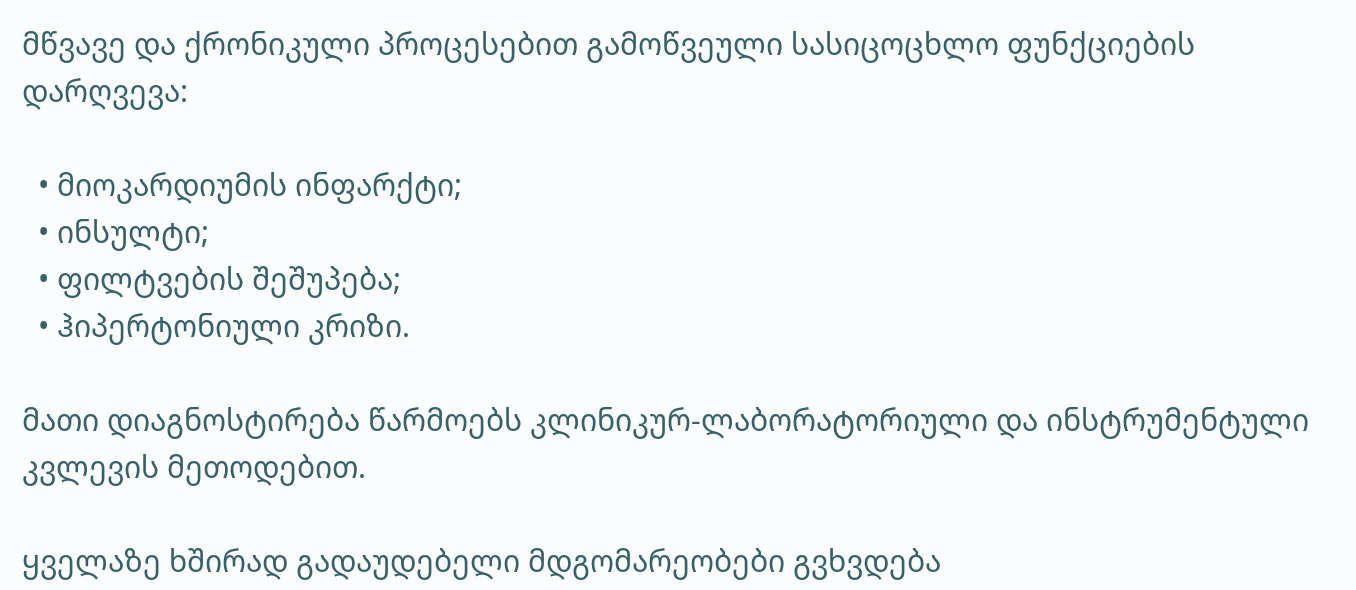მწვავე და ქრონიკული პროცესებით გამოწვეული სასიცოცხლო ფუნქციების დარღვევა:

  • მიოკარდიუმის ინფარქტი;
  • ინსულტი;
  • ფილტვების შეშუპება;
  • ჰიპერტონიული კრიზი.

მათი დიაგნოსტირება წარმოებს კლინიკურ-ლაბორატორიული და ინსტრუმენტული კვლევის მეთოდებით.

ყველაზე ხშირად გადაუდებელი მდგომარეობები გვხვდება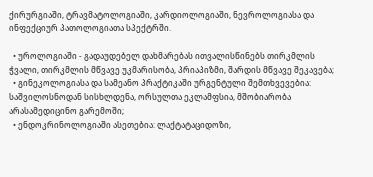ქირურგიაში, ტრავმატოლოგიაში, კარდიოლოგიაში, ნევროლოგიასა და ინფექციურ პათოლოგიათა სპექტრში.

  • უროლოგიაში - გადაუდებელ დახმარებას ითვალისწინებს თირკმლის ჭვალი, თირკმლის მწვავე უკმარისობა, პრიაპიზმი, შარდის მწვავე შეკავება;
  • გინეკოლოგიასა და სამეანო პრაქტიკაში ურგენტული შემთხვევებია: საშვილოსნოდან სისხლდენა, ორსულთა ეკლამფსია, მშობიარობა არასამედიცინო გარემოში;
  • ენდოკრინოლოგიაში ასეთებია: ლაქტატაციდოზი,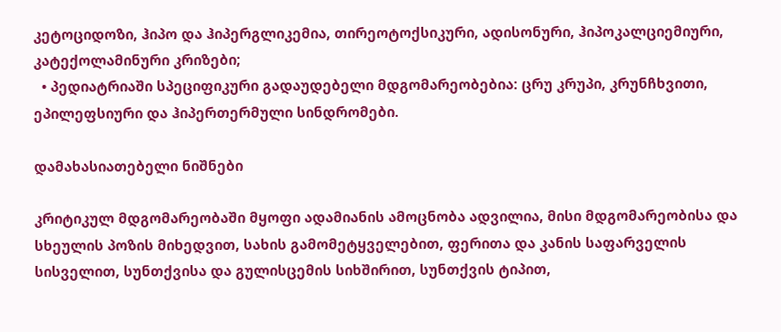კეტოციდოზი, ჰიპო და ჰიპერგლიკემია, თირეოტოქსიკური, ადისონური, ჰიპოკალციემიური, კატექოლამინური კრიზები;
  • პედიატრიაში სპეციფიკური გადაუდებელი მდგომარეობებია: ცრუ კრუპი, კრუნჩხვითი, ეპილეფსიური და ჰიპერთერმული სინდრომები.

დამახასიათებელი ნიშნები

კრიტიკულ მდგომარეობაში მყოფი ადამიანის ამოცნობა ადვილია, მისი მდგომარეობისა და სხეულის პოზის მიხედვით, სახის გამომეტყველებით, ფერითა და კანის საფარველის სისველით, სუნთქვისა და გულისცემის სიხშირით, სუნთქვის ტიპით,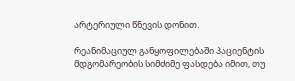არტერიული წნევის დონით.

რეანიმაციულ განყოფილებაში პაციენტის მდგომარეობის სიმძიმე ფასდება იმით, თუ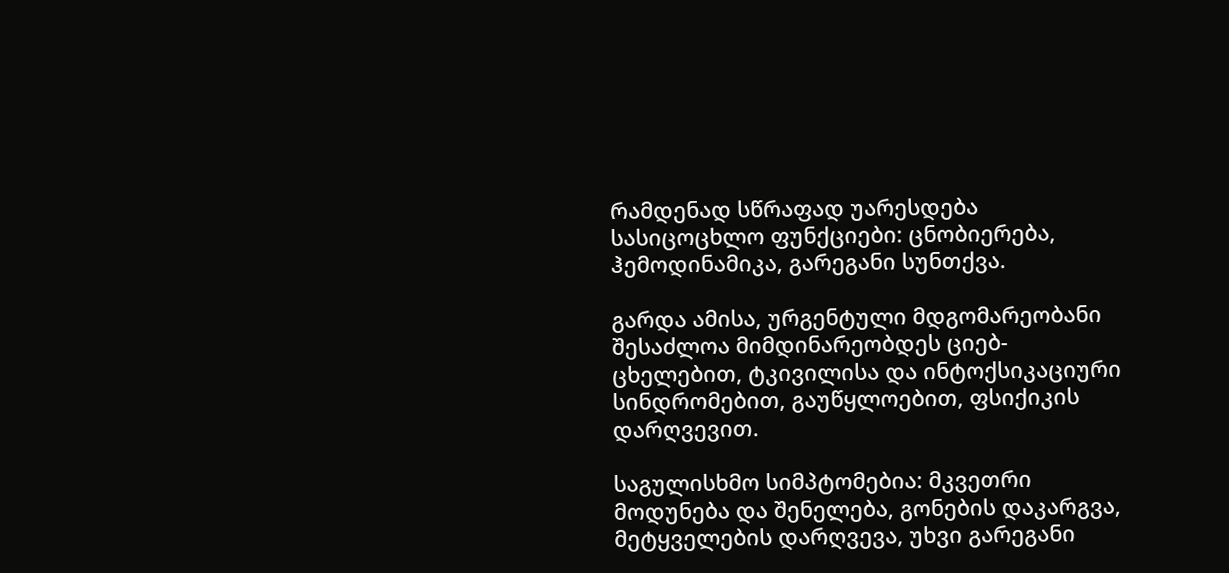რამდენად სწრაფად უარესდება სასიცოცხლო ფუნქციები: ცნობიერება, ჰემოდინამიკა, გარეგანი სუნთქვა.

გარდა ამისა, ურგენტული მდგომარეობანი შესაძლოა მიმდინარეობდეს ციებ-ცხელებით, ტკივილისა და ინტოქსიკაციური სინდრომებით, გაუწყლოებით, ფსიქიკის დარღვევით.

საგულისხმო სიმპტომებია: მკვეთრი მოდუნება და შენელება, გონების დაკარგვა, მეტყველების დარღვევა, უხვი გარეგანი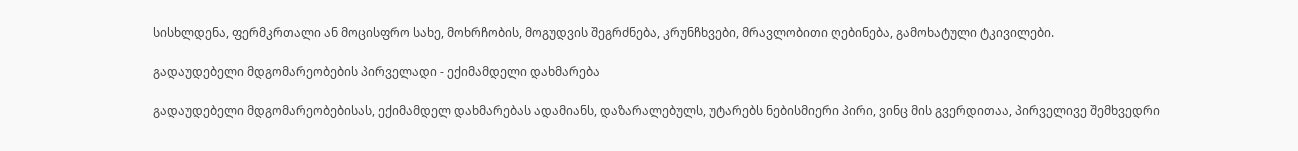სისხლდენა, ფერმკრთალი ან მოცისფრო სახე, მოხრჩობის, მოგუდვის შეგრძნება, კრუნჩხვები, მრავლობითი ღებინება, გამოხატული ტკივილები.

გადაუდებელი მდგომარეობების პირველადი - ექიმამდელი დახმარება

გადაუდებელი მდგომარეობებისას, ექიმამდელ დახმარებას ადამიანს, დაზარალებულს, უტარებს ნებისმიერი პირი, ვინც მის გვერდითაა, პირველივე შემხვედრი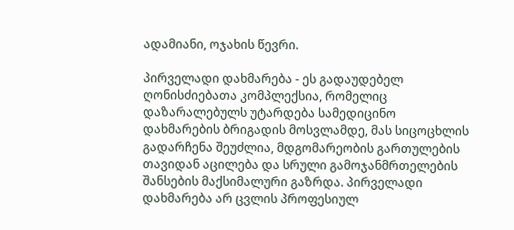ადამიანი, ოჯახის წევრი.

პირველადი დახმარება - ეს გადაუდებელ ღონისძიებათა კომპლექსია, რომელიც დაზარალებულს უტარდება სამედიცინო დახმარების ბრიგადის მოსვლამდე, მას სიცოცხლის გადარჩენა შეუძლია, მდგომარეობის გართულების თავიდან აცილება და სრული გამოჯანმრთელების შანსების მაქსიმალური გაზრდა. პირველადი დახმარება არ ცვლის პროფესიულ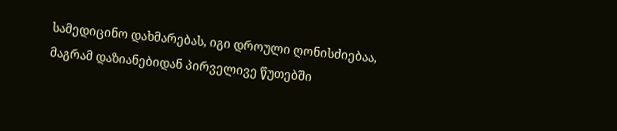სამედიცინო დახმარებას, იგი დროული ღონისძიებაა, მაგრამ დაზიანებიდან პირველივე წუთებში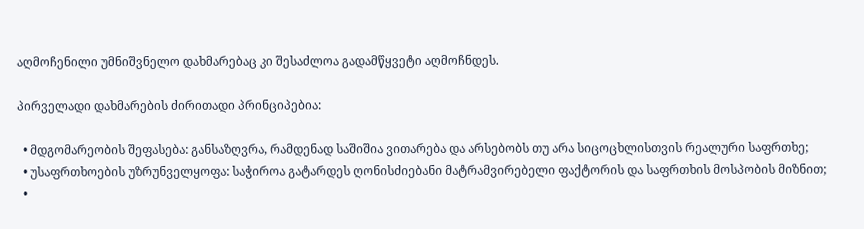აღმოჩენილი უმნიშვნელო დახმარებაც კი შესაძლოა გადამწყვეტი აღმოჩნდეს.

პირველადი დახმარების ძირითადი პრინციპებია:

  • მდგომარეობის შეფასება: განსაზღვრა, რამდენად საშიშია ვითარება და არსებობს თუ არა სიცოცხლისთვის რეალური საფრთხე;
  • უსაფრთხოების უზრუნველყოფა: საჭიროა გატარდეს ღონისძიებანი მატრამვირებელი ფაქტორის და საფრთხის მოსპობის მიზნით;
  •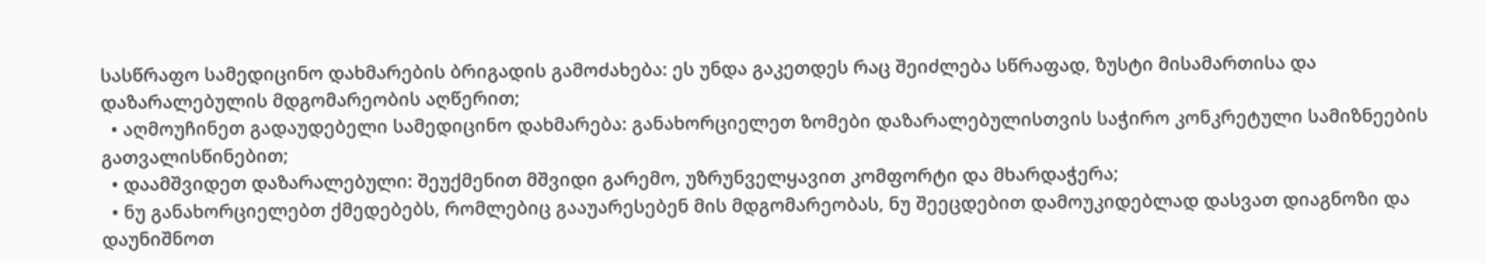სასწრაფო სამედიცინო დახმარების ბრიგადის გამოძახება: ეს უნდა გაკეთდეს რაც შეიძლება სწრაფად, ზუსტი მისამართისა და დაზარალებულის მდგომარეობის აღწერით;
  • აღმოუჩინეთ გადაუდებელი სამედიცინო დახმარება: განახორციელეთ ზომები დაზარალებულისთვის საჭირო კონკრეტული სამიზნეების გათვალისწინებით;
  • დაამშვიდეთ დაზარალებული: შეუქმენით მშვიდი გარემო, უზრუნველყავით კომფორტი და მხარდაჭერა;
  • ნუ განახორციელებთ ქმედებებს, რომლებიც გააუარესებენ მის მდგომარეობას, ნუ შეეცდებით დამოუკიდებლად დასვათ დიაგნოზი და დაუნიშნოთ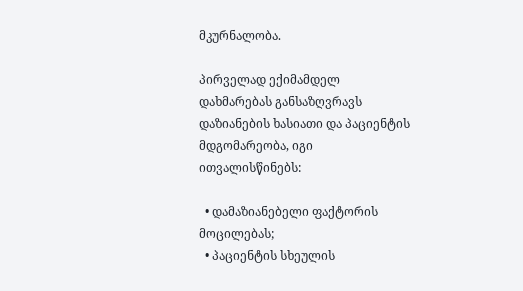მკურნალობა.

პირველად ექიმამდელ დახმარებას განსაზღვრავს დაზიანების ხასიათი და პაციენტის მდგომარეობა, იგი ითვალისწინებს:

  • დამაზიანებელი ფაქტორის მოცილებას;
  • პაციენტის სხეულის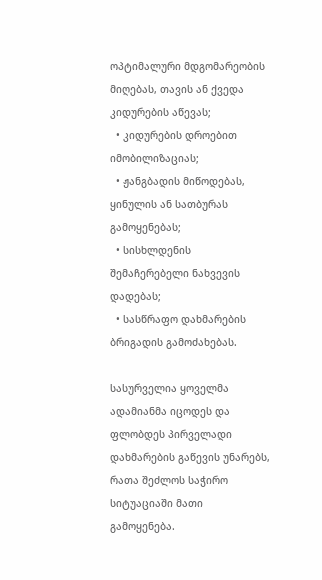ოპტიმალური მდგომარეობის მიღებას, თავის ან ქვედა კიდურების აწევას;
  • კიდურების დროებით იმობილიზაციას;
  • ჟანგბადის მიწოდებას, ყინულის ან სათბურას გამოყენებას;
  • სისხლდენის შემაჩერებელი ნახვევის დადებას;
  • სასწრაფო დახმარების ბრიგადის გამოძახებას.

სასურველია ყოველმა ადამიანმა იცოდეს და ფლობდეს პირველადი დახმარების გაწევის უნარებს, რათა შეძლოს საჭირო სიტუაციაში მათი გამოყენება.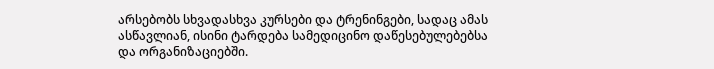არსებობს სხვადასხვა კურსები და ტრენინგები, სადაც ამას ასწავლიან, ისინი ტარდება სამედიცინო დაწესებულებებსა და ორგანიზაციებში.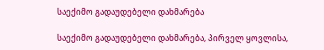საექიმო გადაუდებელი დახმარება

საექიმო გადაუდებელი დახმარება, პირველ ყოვლისა,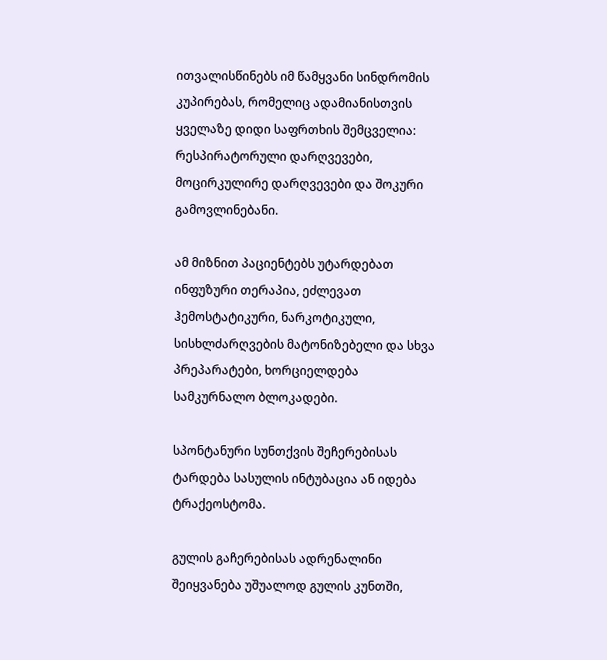ითვალისწინებს იმ წამყვანი სინდრომის კუპირებას, რომელიც ადამიანისთვის ყველაზე დიდი საფრთხის შემცველია: რესპირატორული დარღვევები, მოცირკულირე დარღვევები და შოკური გამოვლინებანი.

ამ მიზნით პაციენტებს უტარდებათ ინფუზური თერაპია, ეძლევათ ჰემოსტატიკური, ნარკოტიკული, სისხლძარღვების მატონიზებელი და სხვა პრეპარატები, ხორციელდება სამკურნალო ბლოკადები.

სპონტანური სუნთქვის შეჩერებისას ტარდება სასულის ინტუბაცია ან იდება ტრაქეოსტომა.

გულის გაჩერებისას ადრენალინი შეიყვანება უშუალოდ გულის კუნთში,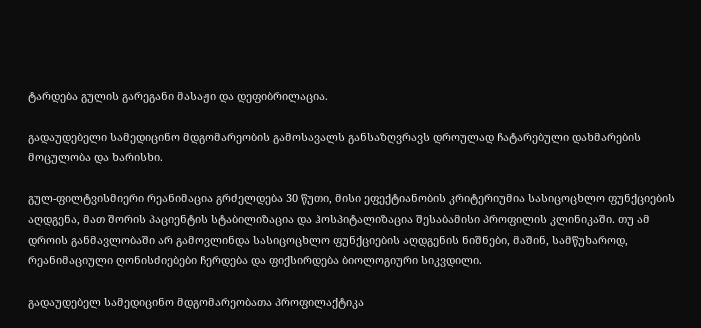ტარდება გულის გარეგანი მასაჟი და დეფიბრილაცია.

გადაუდებელი სამედიცინო მდგომარეობის გამოსავალს განსაზღვრავს დროულად ჩატარებული დახმარების მოცულობა და ხარისხი.

გულ-ფილტვისმიერი რეანიმაცია გრძელდება 30 წუთი, მისი ეფექტიანობის კრიტერიუმია სასიცოცხლო ფუნქციების აღდგენა, მათ შორის პაციენტის სტაბილიზაცია და ჰოსპიტალიზაცია შესაბამისი პროფილის კლინიკაში. თუ ამ დროის განმავლობაში არ გამოვლინდა სასიცოცხლო ფუნქციების აღდგენის ნიშნები, მაშინ, სამწუხაროდ, რეანიმაციული ღონისძიებები ჩერდება და ფიქსირდება ბიოლოგიური სიკვდილი.

გადაუდებელ სამედიცინო მდგომარეობათა პროფილაქტიკა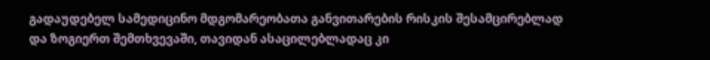გადაუდებელ სამედიცინო მდგომარეობათა განვითარების რისკის შესამცირებლად და ზოგიერთ შემთხვევაში, თავიდან ასაცილებლადაც კი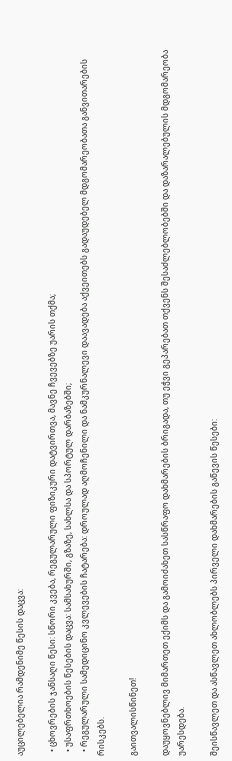აუცილებელია რამდენიმე წესის დაცვა:

  • ცხოვრების ჯანსაღი წესი: სწორი კვება, რეგულარული ფიზიკური დატვირთვა, მავნე ჩვევებზე უარის თქმა;
  • უსაფრთხოების წესების დაცვა: სამსახურში, გზაზე, სახლსა და სპორტულ დარბაზებში;
  • რეგულარული სამედიცინო კვლევების ჩატარება: დროულად აღმოჩენილი და ნამკურნალევი დაავადება აქვეითებს გადაუდებელ მდგომარეობათა განვითარების რისკებს.

გაითვალისწინეთ!

დაუყოვნებლივ მიმართეთ ექიმს და გამოიძახეთ სასწრაფო დახმარების ბრიგადა, თუ ეჭვი გეპარებათ თქვენს შესაძლებლობებში და დაზარალებულის მდგომარეობა უარესდება.

შეისწავლეთ და ასწავლეთ ახლობლებს პირველი დახმარების გაწევის წესები: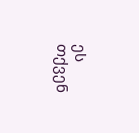ეს თქვენ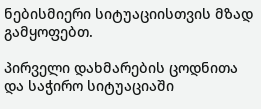ნებისმიერი სიტუაციისთვის მზად გამყოფებთ.

პირველი დახმარების ცოდნითა და საჭირო სიტუაციაში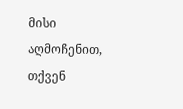მისი აღმოჩენით, თქვენ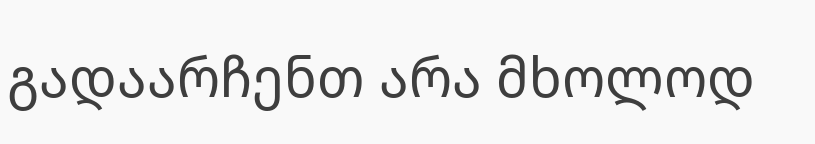გადაარჩენთ არა მხოლოდ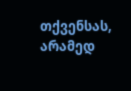თქვენსას, არამედ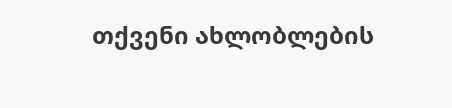თქვენი ახლობლების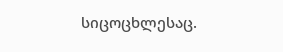სიცოცხლესაც.